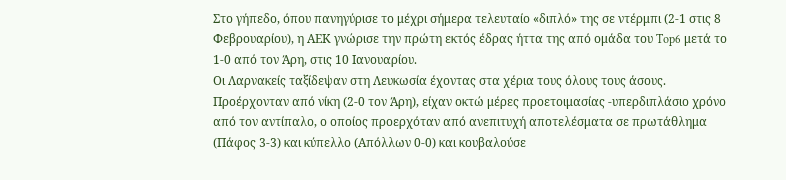Στο γήπεδο, όπου πανηγύρισε το μέχρι σήμερα τελευταίο «διπλό» της σε ντέρμπι (2-1 στις 8 Φεβρουαρίου), η ΑΕΚ γνώρισε την πρώτη εκτός έδρας ήττα της από ομάδα του Top6 μετά το 1-0 από τον Άρη, στις 10 Ιανουαρίου.
Οι Λαρνακείς ταξίδεψαν στη Λευκωσία έχοντας στα χέρια τους όλους τους άσους. Προέρχονταν από νίκη (2-0 τον Άρη), είχαν οκτώ μέρες προετοιμασίας -υπερδιπλάσιο χρόνο από τον αντίπαλο, ο οποίος προερχόταν από ανεπιτυχή αποτελέσματα σε πρωτάθλημα (Πάφος 3-3) και κύπελλο (Απόλλων 0-0) και κουβαλούσε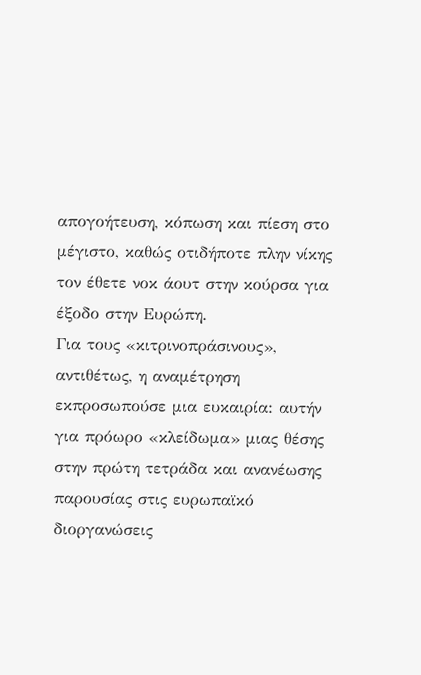απογοήτευση, κόπωση και πίεση στο μέγιστο, καθώς οτιδήποτε πλην νίκης τον έθετε νοκ άουτ στην κούρσα για έξοδο στην Ευρώπη.
Για τους «κιτρινοπράσινους», αντιθέτως, η αναμέτρηση εκπροσωπούσε μια ευκαιρία: αυτήν για πρόωρο «κλείδωμα» μιας θέσης στην πρώτη τετράδα και ανανέωσης παρουσίας στις ευρωπαϊκό διοργανώσεις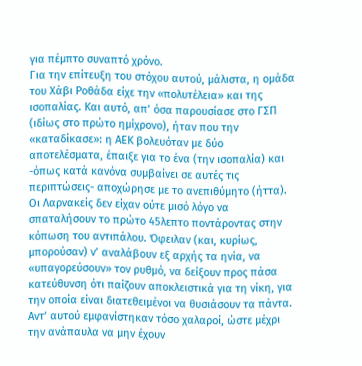για πέμπτο συναπτό χρόνο.
Για την επίτευξη του στόχου αυτού, μάλιστα, η ομάδα του Χάβι Ροθάδα είχε την «πολυτέλεια» και της ισοπαλίας. Και αυτό, απ’ όσα παρουσίασε στο ΓΣΠ (ιδίως στο πρώτο ημίχρονο), ήταν που την «καταδίκασε»: η ΑΕΚ βολευόταν με δύο αποτελέσματα, έπαιξε για το ένα (την ισοπαλία) και -όπως κατά κανόνα συμβαίνει σε αυτές τις περιπτώσεις- αποχώρησε με το ανεπιθύμητο (ήττα).
Οι Λαρνακείς δεν είχαν ούτε μισό λόγο να σπαταλήσουν το πρώτο 45λεπτο ποντάροντας στην κόπωση του αντιπάλου. Όφειλαν (και, κυρίως, μπορούσαν) ν’ αναλάβουν εξ αρχής τα ηνία, να «υπαγορεύσουν» τον ρυθμό, να δείξουν προς πάσα κατεύθυνση ότι παίζουν αποκλειστικά για τη νίκη, για την οποία είναι διατεθειμένοι να θυσιάσουν τα πάντα.
Αντ’ αυτού εμφανίστηκαν τόσο χαλαροί, ώστε μέχρι την ανάπαυλα να μην έχουν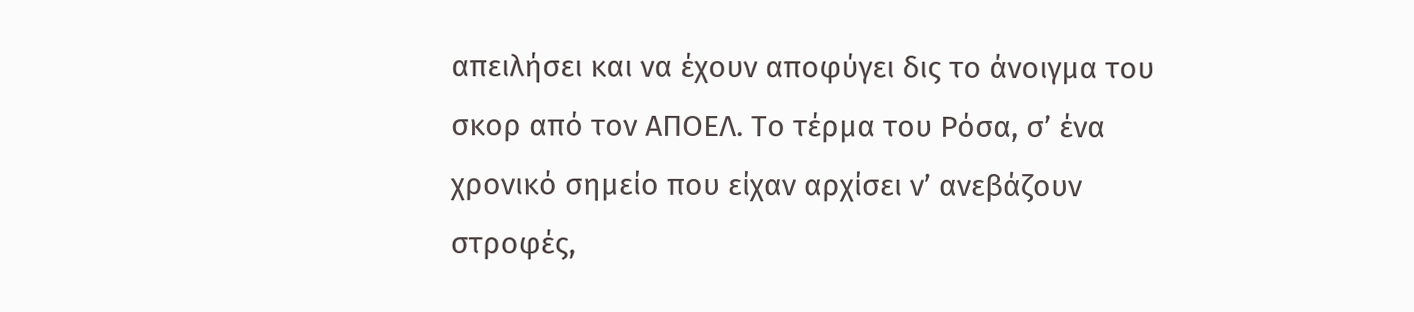απειλήσει και να έχουν αποφύγει δις το άνοιγμα του σκορ από τον ΑΠΟΕΛ. Το τέρμα του Ρόσα, σ’ ένα χρονικό σημείο που είχαν αρχίσει ν’ ανεβάζουν στροφές,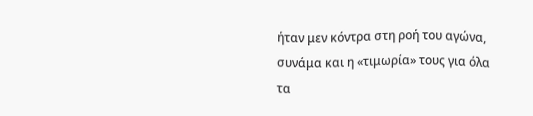ήταν μεν κόντρα στη ροή του αγώνα, συνάμα και η «τιμωρία» τους για όλα τα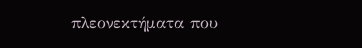πλεονεκτήματα που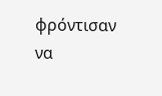φρόντισαν να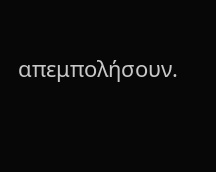απεμπολήσουν.